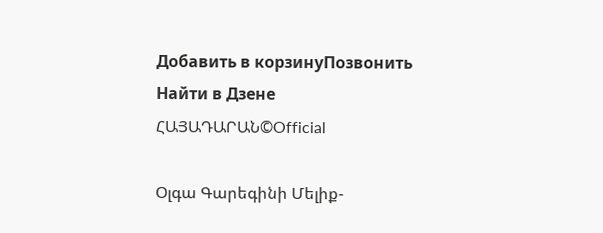Добавить в корзинуПозвонить
Найти в Дзене
ՀԱՅԱԴԱՐԱՆ©Official

Օլգա Գարեգինի Մելիք-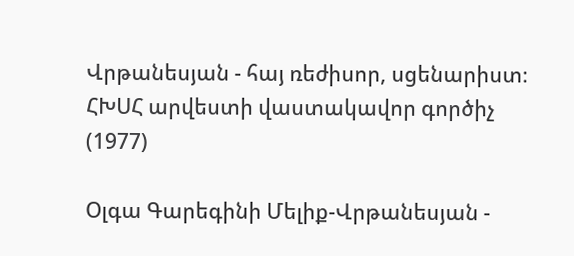Վրթանեսյան - հայ ռեժիսոր, սցենարիստ։ ՀԽՍՀ արվեստի վաստակավոր գործիչ (1977)

Օլգա Գարեգինի Մելիք-Վրթանեսյան -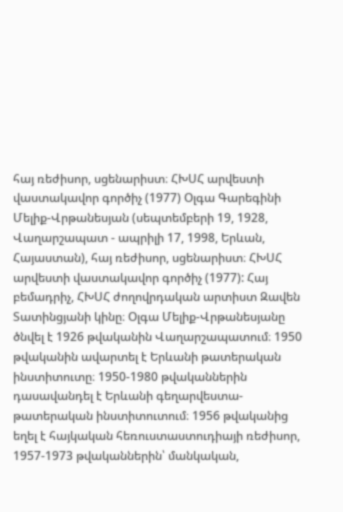հայ ռեժիսոր, սցենարիստ։ ՀԽՍՀ արվեստի վաստակավոր գործիչ (1977) Օլգա Գարեգինի Մելիք-Վրթանեսյան (սեպտեմբերի 19, 1928, Վաղարշապատ - ապրիլի 17, 1998, Երևան, Հայաստան), հայ ռեժիսոր, սցենարիստ։ ՀԽՍՀ արվեստի վաստակավոր գործիչ (1977): Հայ բեմադրիչ, ՀԽՍՀ ժողովրդական արտիստ Զավեն Տատինցյանի կինը։ Օլգա Մելիք-Վրթանեսյանը ծնվել է 1926 թվականին Վաղարշապատում։ 1950 թվականին ավարտել է Երևանի թատերական ինստիտուտը։ 1950-1980 թվականներին դասավանդել է Երևանի գեղարվեստա-թատերական ինստիտուտում։ 1956 թվականից եղել է հայկական հեռուստաստուդիայի ռեժիսոր, 1957-1973 թվականներին՝ մանկական,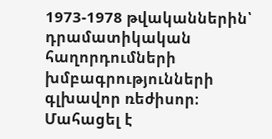1973-1978 թվականներին՝ դրամատիկական հաղորդումների խմբագրությունների գլխավոր ռեժիսոր։ Մահացել է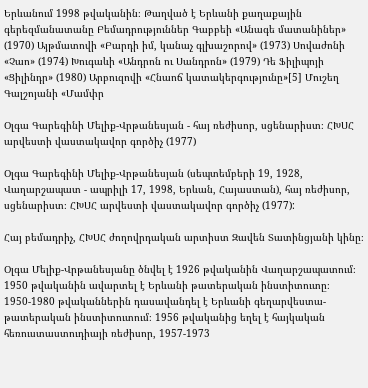Երևանում 1998 թվականին։ Թաղված է Երևանի քաղաքային գերեզմանատանը Բեմադրություններ Գաբբեի «Անագե մատանիներ» (1970) Այթմատովի «Բարդի իմ, կանաչ գլխաշորով» (1973) Սովաժոնի «Չաո» (1974) Խուգաևի «Անդրոն ու Սանդրոն» (1979) Դե Ֆիլիպոյի «Ցիլինդր» (1980) Արբուզովի «Հնաոճ կատակերգությունը»[5] Մուշեղ Գալշոյանի «Մամփր

Օլգա Գարեգինի Մելիք-Վրթանեսյան - հայ ռեժիսոր, սցենարիստ։ ՀԽՍՀ արվեստի վաստակավոր գործիչ (1977)

Օլգա Գարեգինի Մելիք-Վրթանեսյան (սեպտեմբերի 19, 1928, Վաղարշապատ - ապրիլի 17, 1998, Երևան, Հայաստան), հայ ռեժիսոր, սցենարիստ։ ՀԽՍՀ արվեստի վաստակավոր գործիչ (1977):

Հայ բեմադրիչ, ՀԽՍՀ ժողովրդական արտիստ Զավեն Տատինցյանի կինը։

Օլգա Մելիք-Վրթանեսյանը ծնվել է 1926 թվականին Վաղարշապատում։ 1950 թվականին ավարտել է Երևանի թատերական ինստիտուտը։ 1950-1980 թվականներին դասավանդել է Երևանի գեղարվեստա-թատերական ինստիտուտում։ 1956 թվականից եղել է հայկական հեռուստաստուդիայի ռեժիսոր, 1957-1973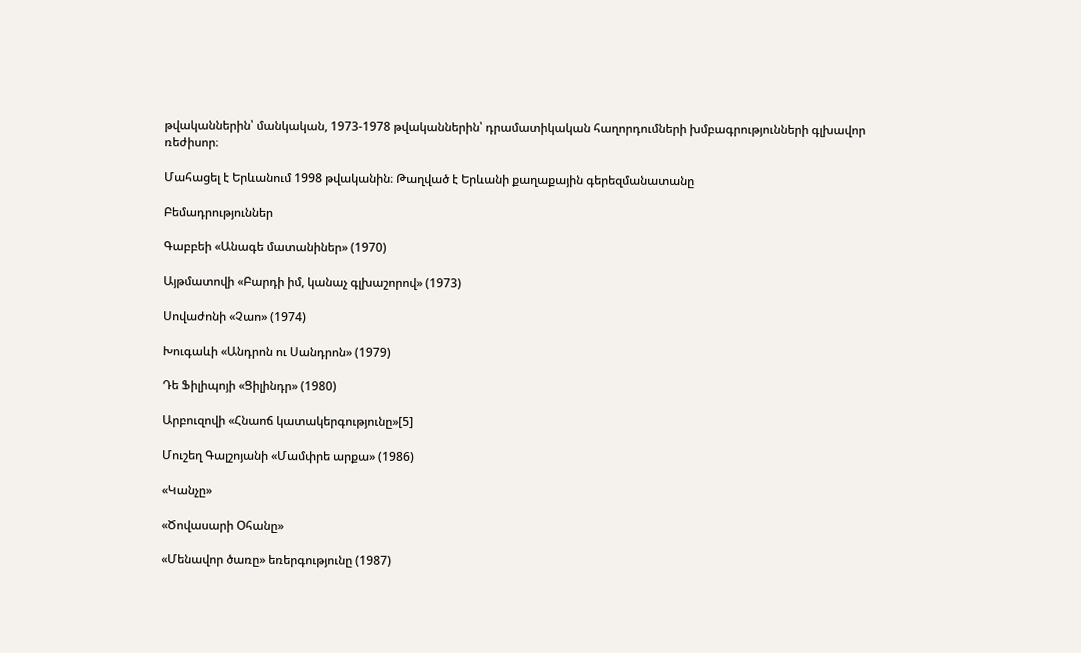թվականներին՝ մանկական, 1973-1978 թվականներին՝ դրամատիկական հաղորդումների խմբագրությունների գլխավոր ռեժիսոր։

Մահացել է Երևանում 1998 թվականին։ Թաղված է Երևանի քաղաքային գերեզմանատանը

Բեմադրություններ

Գաբբեի «Անագե մատանիներ» (1970)

Այթմատովի «Բարդի իմ, կանաչ գլխաշորով» (1973)

Սովաժոնի «Չաո» (1974)

Խուգաևի «Անդրոն ու Սանդրոն» (1979)

Դե Ֆիլիպոյի «Ցիլինդր» (1980)

Արբուզովի «Հնաոճ կատակերգությունը»[5]

Մուշեղ Գալշոյանի «Մամփրե արքա» (1986)

«Կանչը»

«Ծովասարի Օհանը»

«Մենավոր ծառը» եռերգությունը (1987)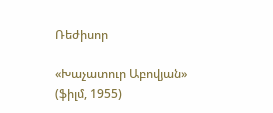Ռեժիսոր

«Խաչատուր Աբովյան» (ֆիլմ, 1955)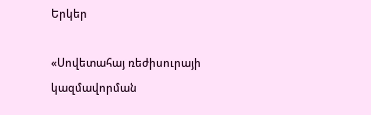Երկեր

«Սովետահայ ռեժիսուրայի կազմավորման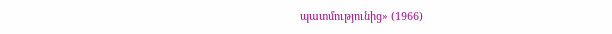պատմությունից» (1966)